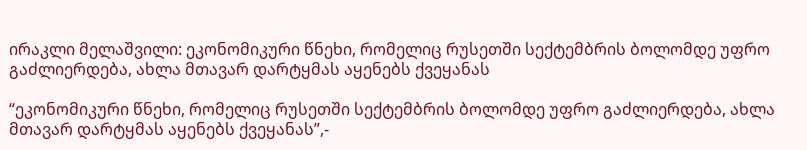ირაკლი მელაშვილი: ეკონომიკური წნეხი, რომელიც რუსეთში სექტემბრის ბოლომდე უფრო გაძლიერდება, ახლა მთავარ დარტყმას აყენებს ქვეყანას

“ეკონომიკური წნეხი, რომელიც რუსეთში სექტემბრის ბოლომდე უფრო გაძლიერდება, ახლა მთავარ დარტყმას აყენებს ქვეყანას”,-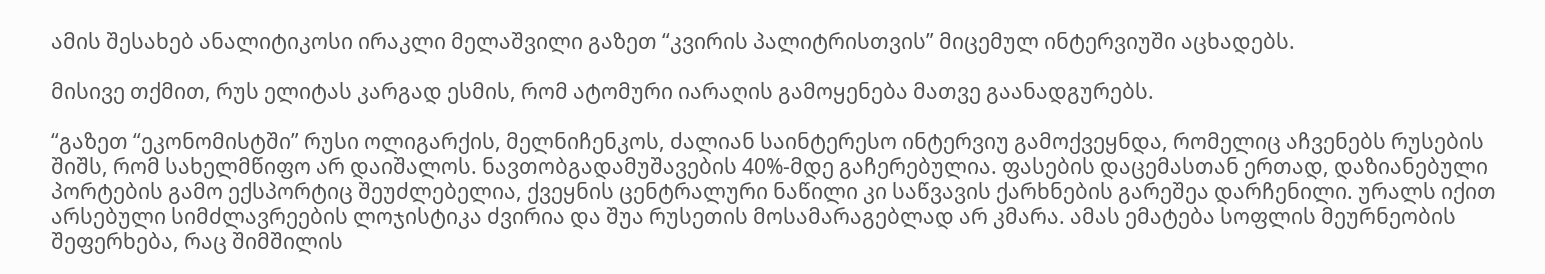ამის შესახებ ანალიტიკოსი ირაკლი მელაშვილი გაზეთ “კვირის პალიტრისთვის” მიცემულ ინტერვიუში აცხადებს.

მისივე თქმით, რუს ელიტას კარგად ესმის, რომ ატომური იარაღის გამოყენება მათვე გაანადგურებს.

“გაზეთ “ეკონომისტში” რუსი ოლიგარქის, მელნიჩენკოს, ძალიან საინტერესო ინტერვიუ გამოქვეყნდა, რომელიც აჩვენებს რუსების შიშს, რომ სახელმწიფო არ დაიშალოს. ნავთობგადამუშავების 40%-მდე გაჩერებულია. ფასების დაცემასთან ერთად, დაზიანებული პორტების გამო ექსპორტიც შეუძლებელია, ქვეყნის ცენტრალური ნაწილი კი საწვავის ქარხნების გარეშეა დარჩენილი. ურალს იქით არსებული სიმძლავრეების ლოჯისტიკა ძვირია და შუა რუსეთის მოსამარაგებლად არ კმარა. ამას ემატება სოფლის მეურნეობის შეფერხება, რაც შიმშილის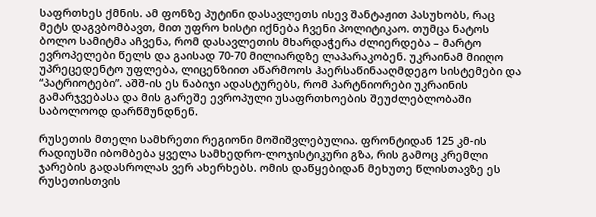საფრთხეს ქმნის. ამ ფონზე პუტინი დასავლეთს ისევ შანტაჟით პასუხობს, რაც მეტს დაგვბომბავთ, მით უფრო ხისტი იქნება ჩვენი პოლიტიკაო. თუმცა ნატოს ბოლო სამიტმა აჩვენა, რომ დასავლეთის მხარდაჭერა ძლიერდება – მარტო ევროპელები წელს და გაისად 70-70 მილიარდზე ლაპარაკობენ. უკრაინამ მიიღო უპრეცედენტო უფლება, ლიცენზიით აწარმოოს ჰაერსაწინააღმდეგო სისტემები და “პატრიოტები”. აშშ-ის ეს ნაბიჯი ადასტურებს, რომ პარტნიორები უკრაინის გამარჯვებასა და მის გარეშე ევროპული უსაფრთხოების შეუძლებლობაში საბოლოოდ დარწმუნდნენ.

რუსეთის მთელი სამხრეთი რეგიონი მოშიშვლებულია. ფრონტიდან 125 კმ-ის რადიუსში იბომბება ყველა სამხედრო-ლოჯისტიკური გზა, რის გამოც კრემლი ჯარების გადასროლას ვერ ახერხებს. ომის დაწყებიდან მეხუთე წლისთავზე ეს რუსეთისთვის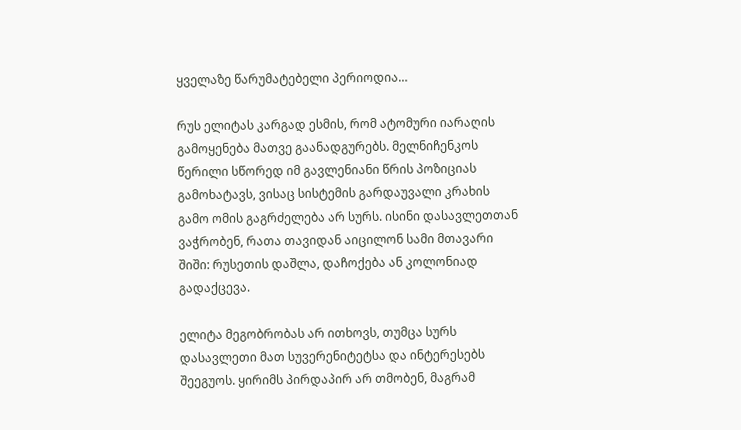ყველაზე წარუმატებელი პერიოდია…

რუს ელიტას კარგად ესმის, რომ ატომური იარაღის გამოყენება მათვე გაანადგურებს. მელნიჩენკოს წერილი სწორედ იმ გავლენიანი წრის პოზიციას გამოხატავს, ვისაც სისტემის გარდაუვალი კრახის გამო ომის გაგრძელება არ სურს. ისინი დასავლეთთან ვაჭრობენ, რათა თავიდან აიცილონ სამი მთავარი შიში: რუსეთის დაშლა, დაჩოქება ან კოლონიად გადაქცევა.

ელიტა მეგობრობას არ ითხოვს, თუმცა სურს დასავლეთი მათ სუვერენიტეტსა და ინტერესებს შეეგუოს. ყირიმს პირდაპირ არ თმობენ, მაგრამ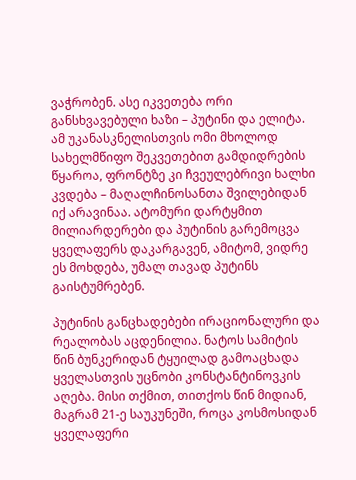ვაჭრობენ. ასე იკვეთება ორი განსხვავებული ხაზი – პუტინი და ელიტა. ამ უკანასკნელისთვის ომი მხოლოდ სახელმწიფო შეკვეთებით გამდიდრების წყაროა, ფრონტზე კი ჩვეულებრივი ხალხი კვდება – მაღალჩინოსანთა შვილებიდან იქ არავინაა. ატომური დარტყმით მილიარდერები და პუტინის გარემოცვა ყველაფერს დაკარგავენ, ამიტომ, ვიდრე ეს მოხდება, უმალ თავად პუტინს გაისტუმრებენ.

პუტინის განცხადებები ირაციონალური და რეალობას აცდენილია. ნატოს სამიტის წინ ბუნკერიდან ტყუილად გამოაცხადა ყველასთვის უცნობი კონსტანტინოვკის აღება. მისი თქმით, თითქოს წინ მიდიან, მაგრამ 21-ე საუკუნეში, როცა კოსმოსიდან ყველაფერი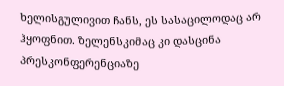ხელისგულივით ჩანს, ეს სასაცილოდაც არ ჰყოფნით. ზელენსკიმაც კი დასცინა პრესკონფერენციაზე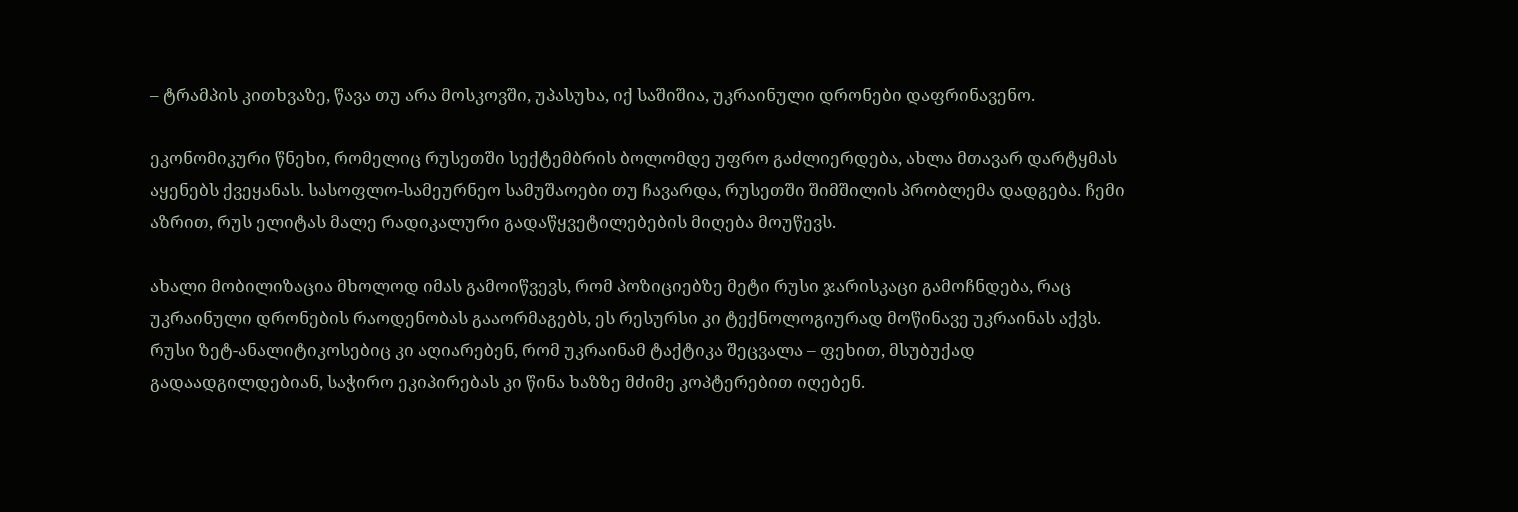– ტრამპის კითხვაზე, წავა თუ არა მოსკოვში, უპასუხა, იქ საშიშია, უკრაინული დრონები დაფრინავენო.

ეკონომიკური წნეხი, რომელიც რუსეთში სექტემბრის ბოლომდე უფრო გაძლიერდება, ახლა მთავარ დარტყმას აყენებს ქვეყანას. სასოფლო-სამეურნეო სამუშაოები თუ ჩავარდა, რუსეთში შიმშილის პრობლემა დადგება. ჩემი აზრით, რუს ელიტას მალე რადიკალური გადაწყვეტილებების მიღება მოუწევს.

ახალი მობილიზაცია მხოლოდ იმას გამოიწვევს, რომ პოზიციებზე მეტი რუსი ჯარისკაცი გამოჩნდება, რაც უკრაინული დრონების რაოდენობას გააორმაგებს, ეს რესურსი კი ტექნოლოგიურად მოწინავე უკრაინას აქვს. რუსი ზეტ-ანალიტიკოსებიც კი აღიარებენ, რომ უკრაინამ ტაქტიკა შეცვალა – ფეხით, მსუბუქად გადაადგილდებიან, საჭირო ეკიპირებას კი წინა ხაზზე მძიმე კოპტერებით იღებენ.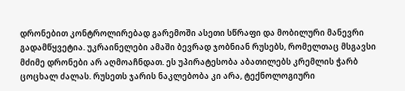დრონებით კონტროლირებად გარემოში ასეთი სწრაფი და მობილური მანევრი გადამწყვეტია. უკრაინელები ამაში ბევრად ჯობნიან რუსებს, რომელთაც მსგავსი მძიმე დრონები არ აღმოაჩნდათ. ეს უპირატესობა აბათილებს კრემლის ჭარბ ცოცხალ ძალას. რუსეთს ჯარის ნაკლებობა კი არა, ტექნოლოგიური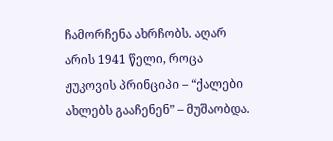ჩამორჩენა ახრჩობს. აღარ არის 1941 წელი, როცა ჟუკოვის პრინციპი – “ქალები ახლებს გააჩენენ” – მუშაობდა.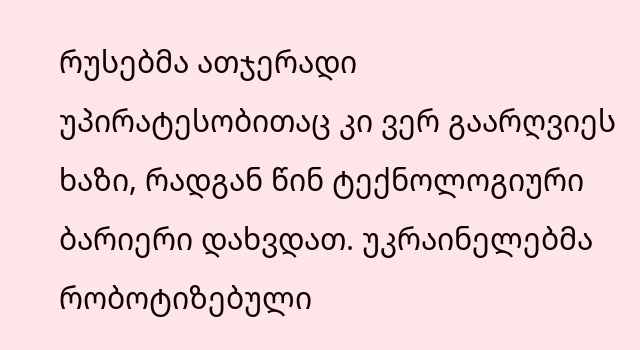რუსებმა ათჯერადი უპირატესობითაც კი ვერ გაარღვიეს ხაზი, რადგან წინ ტექნოლოგიური ბარიერი დახვდათ. უკრაინელებმა რობოტიზებული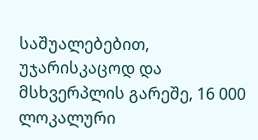საშუალებებით, უჯარისკაცოდ და მსხვერპლის გარეშე, 16 000 ლოკალური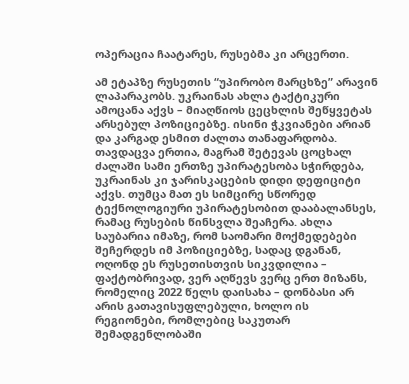ოპერაცია ჩაატარეს, რუსებმა კი არცერთი.

ამ ეტაპზე რუსეთის “უპირობო მარცხზე” არავინ ლაპარაკობს. უკრაინას ახლა ტაქტიკური ამოცანა აქვს – მიაღწიოს ცეცხლის შეწყვეტას არსებულ პოზიციებზე. ისინი ჭკვიანები არიან და კარგად ესმით ძალთა თანაფარდობა. თავდაცვა ერთია, მაგრამ შეტევას ცოცხალ ძალაში სამი ერთზე უპირატესობა სჭირდება, უკრაინას კი ჯარისკაცების დიდი დეფიციტი აქვს. თუმცა მათ ეს სიმცირე სწორედ ტექნოლოგიური უპირატესობით დააბალანსეს, რამაც რუსების წინსვლა შეაჩერა. ახლა საუბარია იმაზე, რომ საომარი მოქმედებები შეჩერდეს იმ პოზიციებზე, სადაც დგანან, ოღონდ ეს რუსეთისთვის სიკვდილია – ფაქტობრივად, ვერ აღწევს ვერც ერთ მიზანს, რომელიც 2022 წელს დაისახა – დონბასი არ არის გათავისუფლებული, ხოლო ის რეგიონები, რომლებიც საკუთარ შემადგენლობაში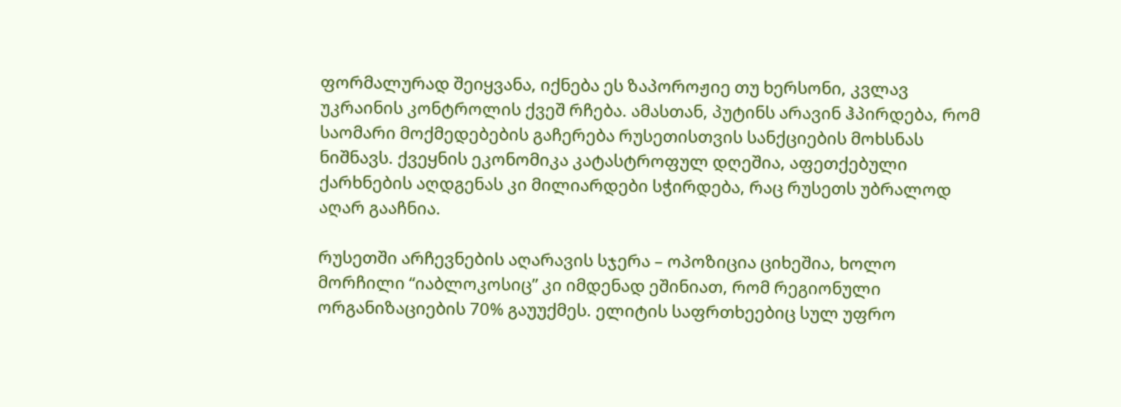ფორმალურად შეიყვანა, იქნება ეს ზაპოროჟიე თუ ხერსონი, კვლავ უკრაინის კონტროლის ქვეშ რჩება. ამასთან, პუტინს არავინ ჰპირდება, რომ საომარი მოქმედებების გაჩერება რუსეთისთვის სანქციების მოხსნას ნიშნავს. ქვეყნის ეკონომიკა კატასტროფულ დღეშია, აფეთქებული ქარხნების აღდგენას კი მილიარდები სჭირდება, რაც რუსეთს უბრალოდ აღარ გააჩნია.

რუსეთში არჩევნების აღარავის სჯერა – ოპოზიცია ციხეშია, ხოლო მორჩილი “იაბლოკოსიც” კი იმდენად ეშინიათ, რომ რეგიონული ორგანიზაციების 70% გაუუქმეს. ელიტის საფრთხეებიც სულ უფრო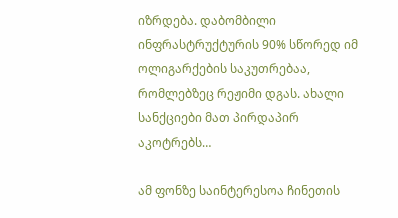იზრდება. დაბომბილი ინფრასტრუქტურის 90% სწორედ იმ ოლიგარქების საკუთრებაა, რომლებზეც რეჟიმი დგას. ახალი სანქციები მათ პირდაპირ აკოტრებს…

ამ ფონზე საინტერესოა ჩინეთის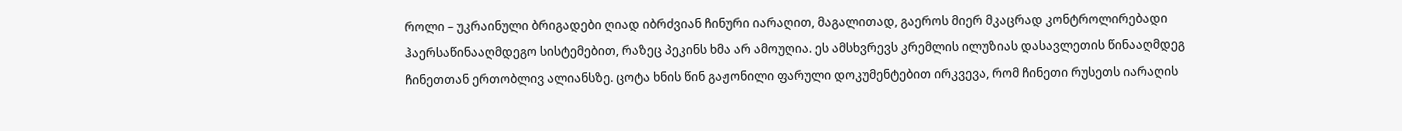როლი – უკრაინული ბრიგადები ღიად იბრძვიან ჩინური იარაღით, მაგალითად, გაეროს მიერ მკაცრად კონტროლირებადი ჰაერსაწინააღმდეგო სისტემებით, რაზეც პეკინს ხმა არ ამოუღია. ეს ამსხვრევს კრემლის ილუზიას დასავლეთის წინააღმდეგ ჩინეთთან ერთობლივ ალიანსზე. ცოტა ხნის წინ გაჟონილი ფარული დოკუმენტებით ირკვევა, რომ ჩინეთი რუსეთს იარაღის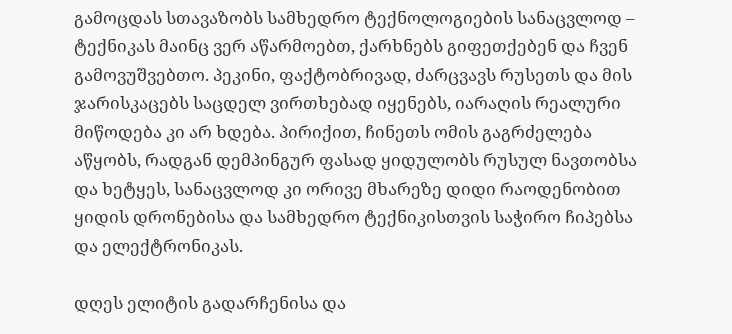გამოცდას სთავაზობს სამხედრო ტექნოლოგიების სანაცვლოდ – ტექნიკას მაინც ვერ აწარმოებთ, ქარხნებს გიფეთქებენ და ჩვენ გამოვუშვებთო. პეკინი, ფაქტობრივად, ძარცვავს რუსეთს და მის ჯარისკაცებს საცდელ ვირთხებად იყენებს, იარაღის რეალური მიწოდება კი არ ხდება. პირიქით, ჩინეთს ომის გაგრძელება აწყობს, რადგან დემპინგურ ფასად ყიდულობს რუსულ ნავთობსა და ხეტყეს, სანაცვლოდ კი ორივე მხარეზე დიდი რაოდენობით ყიდის დრონებისა და სამხედრო ტექნიკისთვის საჭირო ჩიპებსა და ელექტრონიკას.

დღეს ელიტის გადარჩენისა და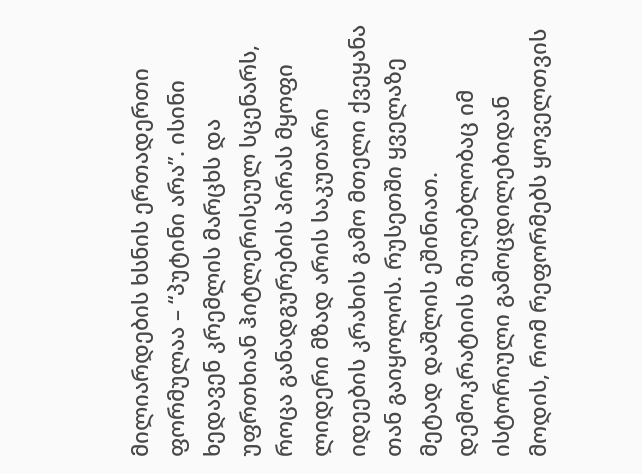მილიარდების ხსნის ერთადერთი ფორმულაა – “პუტინი არა”. ისინი ხედავენ კრემლის მარცხს და უფრთხიან ჰიტლერისეულ სცენარს, როცა განადგურების პირას მყოფი ლიდერი მზად არის საკუთარი იდეების კრახის გამო მთელი ქვეყანა თან გაიყოლოს. რუსეთში ყველაზე მეტად დაშლის ეშინიათ. დემოკრატიის მიუღებლობაც იმ ისტორიული გამოცდილებიდან მოდის, რომ რეფორმებს ყოველთვის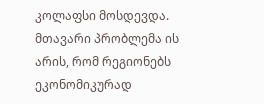კოლაფსი მოსდევდა. მთავარი პრობლემა ის არის, რომ რეგიონებს ეკონომიკურად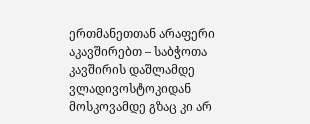ერთმანეთთან არაფერი აკავშირებთ – საბჭოთა კავშირის დაშლამდე ვლადივოსტოკიდან მოსკოვამდე გზაც კი არ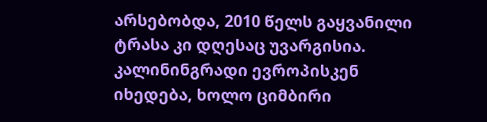არსებობდა, 2010 წელს გაყვანილი ტრასა კი დღესაც უვარგისია. კალინინგრადი ევროპისკენ იხედება, ხოლო ციმბირი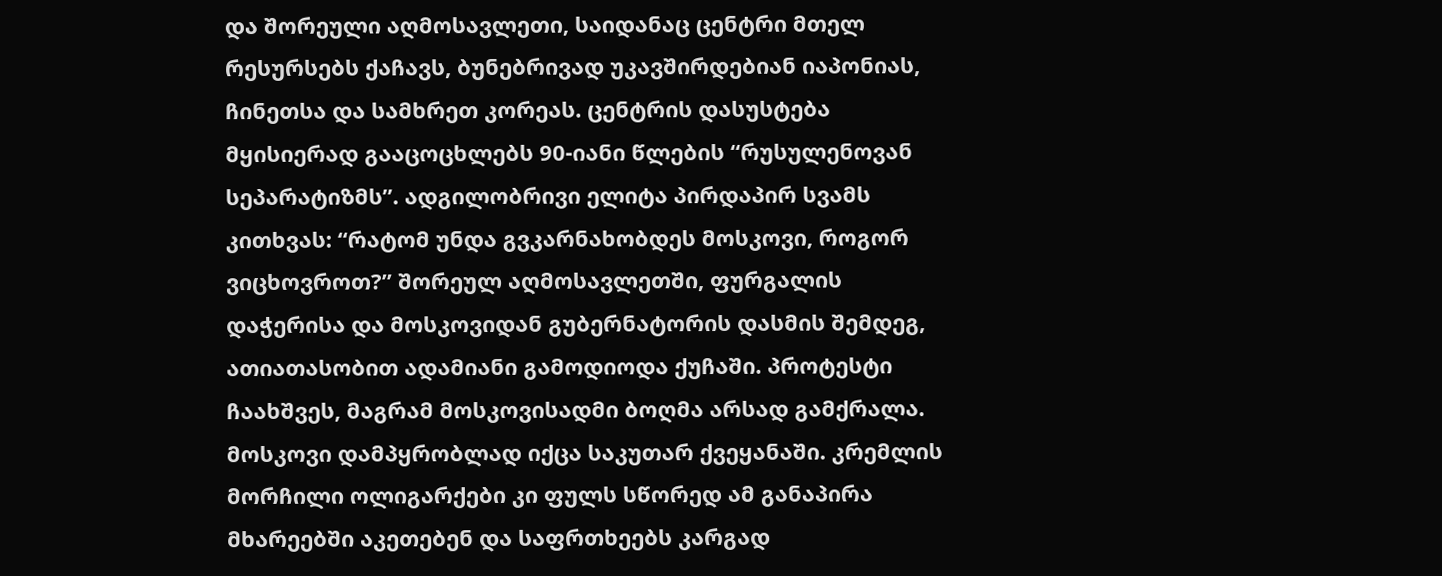და შორეული აღმოსავლეთი, საიდანაც ცენტრი მთელ რესურსებს ქაჩავს, ბუნებრივად უკავშირდებიან იაპონიას, ჩინეთსა და სამხრეთ კორეას. ცენტრის დასუსტება მყისიერად გააცოცხლებს 90-იანი წლების “რუსულენოვან სეპარატიზმს”. ადგილობრივი ელიტა პირდაპირ სვამს კითხვას: “რატომ უნდა გვკარნახობდეს მოსკოვი, როგორ ვიცხოვროთ?” შორეულ აღმოსავლეთში, ფურგალის დაჭერისა და მოსკოვიდან გუბერნატორის დასმის შემდეგ, ათიათასობით ადამიანი გამოდიოდა ქუჩაში. პროტესტი ჩაახშვეს, მაგრამ მოსკოვისადმი ბოღმა არსად გამქრალა. მოსკოვი დამპყრობლად იქცა საკუთარ ქვეყანაში. კრემლის მორჩილი ოლიგარქები კი ფულს სწორედ ამ განაპირა მხარეებში აკეთებენ და საფრთხეებს კარგად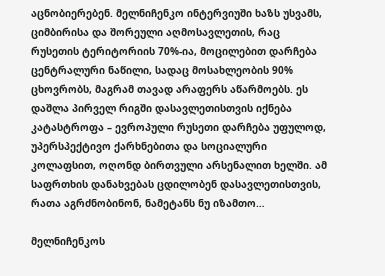აცნობიერებენ. მელნიჩენკო ინტერვიუში ხაზს უსვამს, ციმბირისა და შორეული აღმოსავლეთის, რაც რუსეთის ტერიტორიის 70%-ია, მოცილებით დარჩება ცენტრალური ნაწილი, სადაც მოსახლეობის 90% ცხოვრობს, მაგრამ თავად არაფერს აწარმოებს. ეს დაშლა პირველ რიგში დასავლეთისთვის იქნება კატასტროფა – ევროპული რუსეთი დარჩება უფულოდ, უპერსპექტივო ქარხნებითა და სოციალური კოლაფსით, ოღონდ ბირთვული არსენალით ხელში. ამ საფრთხის დანახვებას ცდილობენ დასავლეთისთვის, რათა აგრძნობინონ, ნამეტანს ნუ იზამთო…

მელნიჩენკოს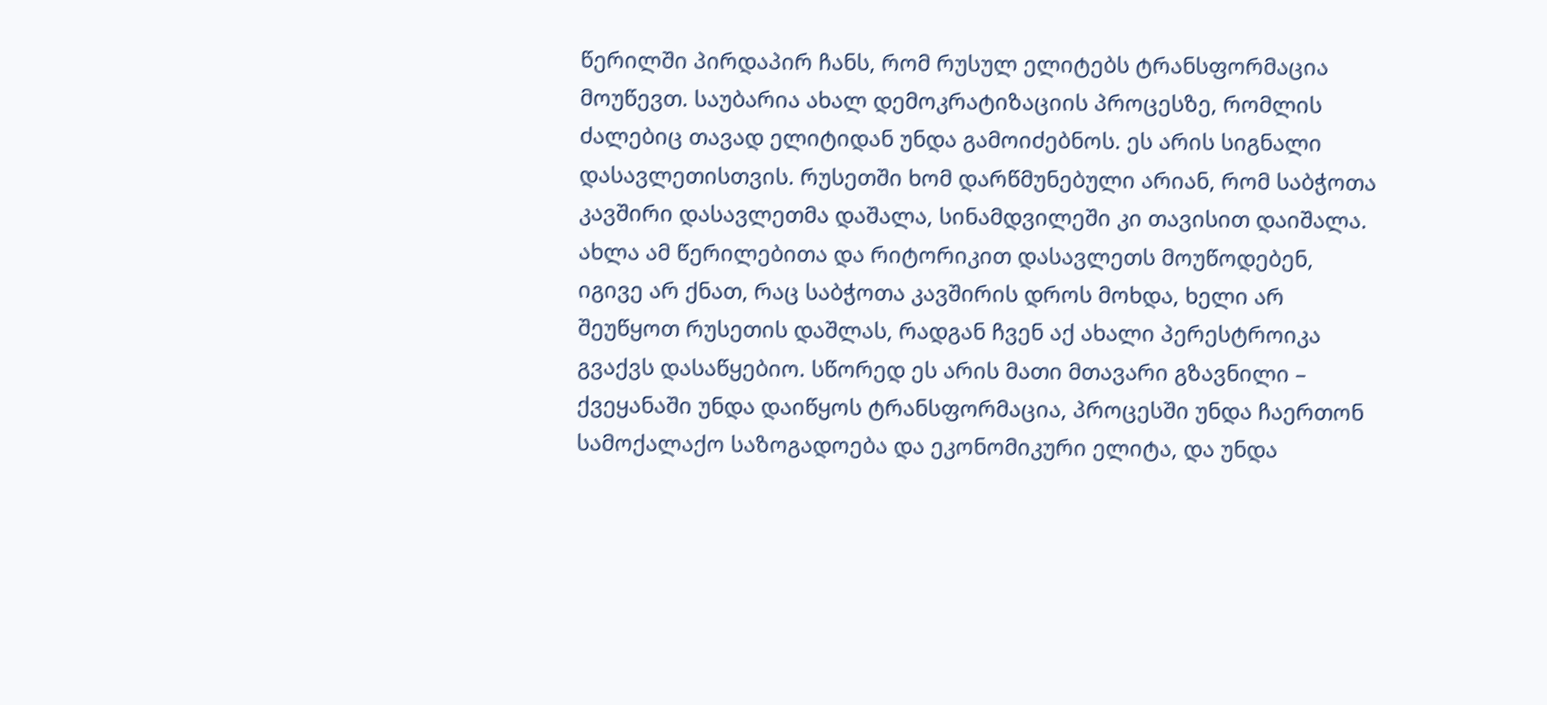წერილში პირდაპირ ჩანს, რომ რუსულ ელიტებს ტრანსფორმაცია მოუწევთ. საუბარია ახალ დემოკრატიზაციის პროცესზე, რომლის ძალებიც თავად ელიტიდან უნდა გამოიძებნოს. ეს არის სიგნალი დასავლეთისთვის. რუსეთში ხომ დარწმუნებული არიან, რომ საბჭოთა კავშირი დასავლეთმა დაშალა, სინამდვილეში კი თავისით დაიშალა. ახლა ამ წერილებითა და რიტორიკით დასავლეთს მოუწოდებენ, იგივე არ ქნათ, რაც საბჭოთა კავშირის დროს მოხდა, ხელი არ შეუწყოთ რუსეთის დაშლას, რადგან ჩვენ აქ ახალი პერესტროიკა გვაქვს დასაწყებიო. სწორედ ეს არის მათი მთავარი გზავნილი – ქვეყანაში უნდა დაიწყოს ტრანსფორმაცია, პროცესში უნდა ჩაერთონ სამოქალაქო საზოგადოება და ეკონომიკური ელიტა, და უნდა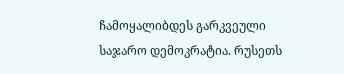ჩამოყალიბდეს გარკვეული საჯარო დემოკრატია. რუსეთს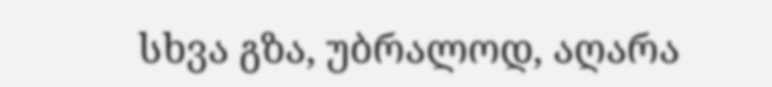სხვა გზა, უბრალოდ, აღარა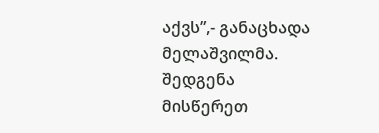აქვს”,- განაცხადა მელაშვილმა.
შედგენა
მისწერეთ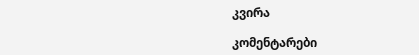კვირა

კომენტარები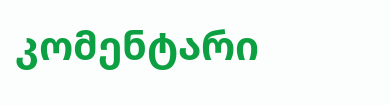კომენტარი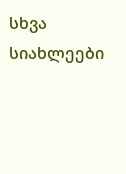სხვა სიახლეები